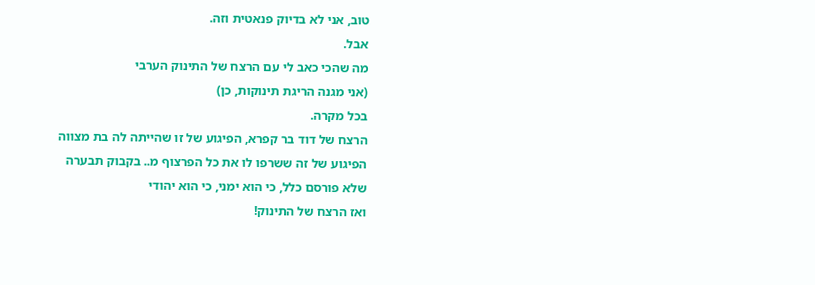טוב, אני לא בדיוק פנאטית וזה.
אבל.
מה שהכי כאב לי עם הרצח של התינוק הערבי
(אני מגנה הריגת תינוקות, כן)
בכל מקרה.
הרצח של דוד בר קפרא, הפיגוע של זו שהייתה לה בת מצווה
הפיגוע של זה ששרפו לו את כל הפרצוף מ.. בקבוק תבערה
שלא פורסם כלל, כי הוא ימני, כי הוא יהודי
ואז הרצח של התינוק!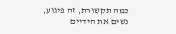כמה תקשורת, זה פיגוע, נשים את הידיים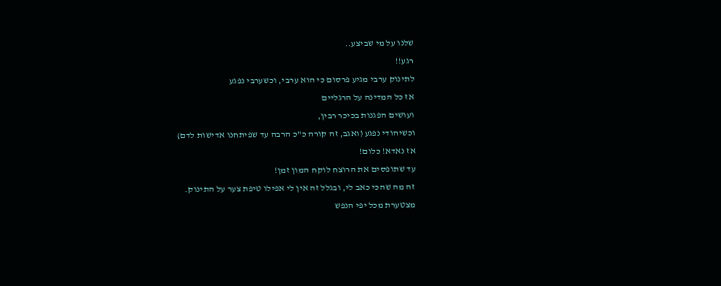שלנו על מי שביצע..
רגע!!
לתינוק ערבי מגיע פרסום כי הוא ערבי, וכשערבי נפגע
אז כל המדינה על הרגליים
ועושים הפגנות בכיכר רבין,
וכשיהודי נפגע (ואגב, זה קורה כ"כ הרבה עד שפיתחנו אדישות לדם)
אז נאדא! כלום!
עד שתופסים את הרוצח לוקח המון זמן!
זה מה שהכי כאב לי, ובגלל זה אין לי אפילו טיפת צער על התינוק.
מצטערת מכל יפי הנפש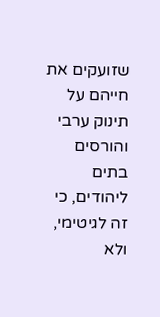שזועקים את חייהם על תינוק ערבי
והורסים בתים ליהודים, כי זה לגיטימי, ולא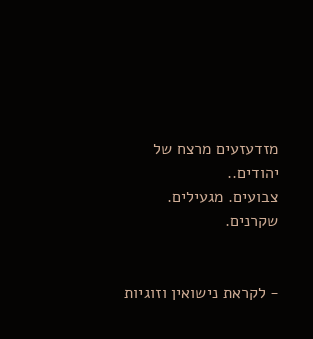מזדעזעים מרצח של יהודים..
צבועים. מגעילים. שקרנים.


- לקראת נישואין וזוגיות